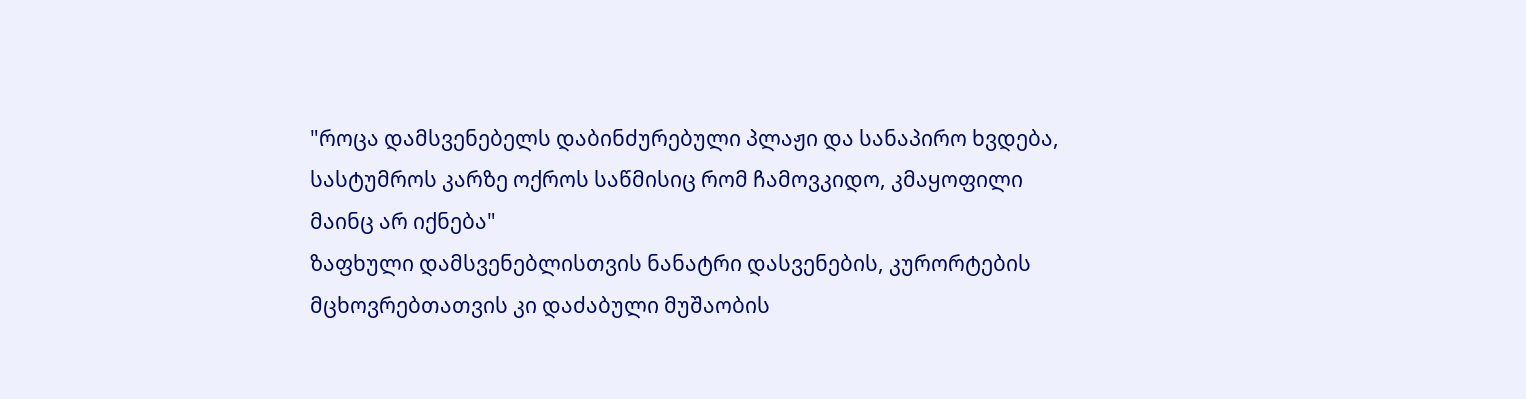"როცა დამსვენებელს დაბინძურებული პლაჟი და სანაპირო ხვდება, სასტუმროს კარზე ოქროს საწმისიც რომ ჩამოვკიდო, კმაყოფილი მაინც არ იქნება"
ზაფხული დამსვენებლისთვის ნანატრი დასვენების, კურორტების მცხოვრებთათვის კი დაძაბული მუშაობის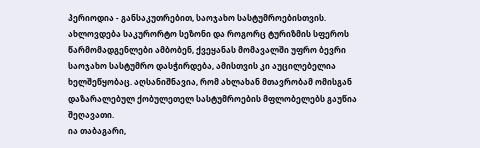პერიოდია - განსაკუთრებით, საოჯახო სასტუმროებისთვის. ახლოვდება საკურორტო სეზონი და როგორც ტურიზმის სფეროს წარმომადგენლები ამბობენ, ქვეყანას მომავალში უფრო ბევრი საოჯახო სასტუმრო დასჭირდება, ამისთვის კი აუცილებელია ხელშეწყობაც. აღსანიშნავია, რომ ახლახან მთავრობამ ომისგან დაზარალებულ ქობულეთელ სასტუმროების მფლობელებს გაუწია შეღავათი.
ია თაბაგარი,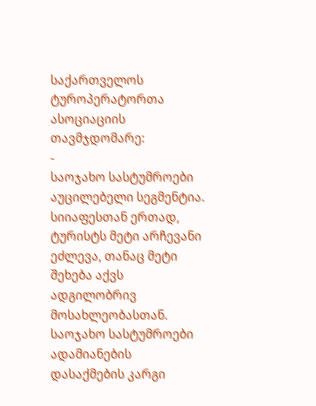საქართველოს ტუროპერატორთა ასოციაციის თავმჯდომარე:
-
საოჯახო სასტუმროები აუცილებელი სეგმენტია. სიიაფესთან ერთად, ტურისტს მეტი არჩევანი ეძლევა, თანაც მეტი შეხება აქვს ადგილობრივ მოსახლეობასთან. საოჯახო სასტუმროები ადამიანების დასაქმების კარგი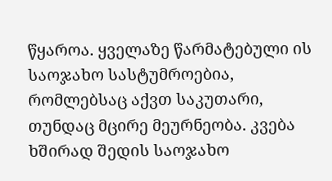წყაროა. ყველაზე წარმატებული ის საოჯახო სასტუმროებია, რომლებსაც აქვთ საკუთარი, თუნდაც მცირე მეურნეობა. კვება ხშირად შედის საოჯახო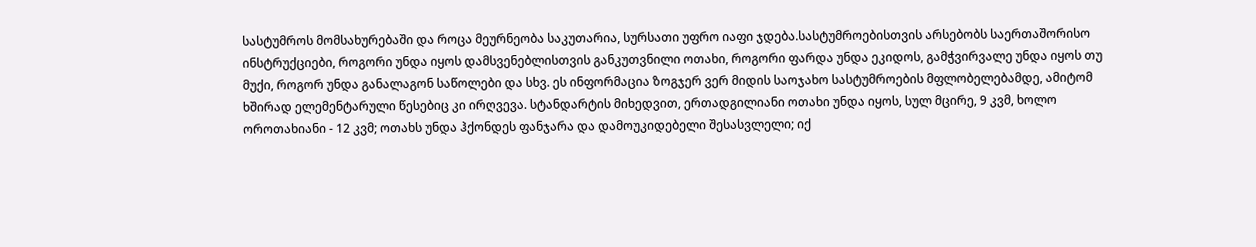სასტუმროს მომსახურებაში და როცა მეურნეობა საკუთარია, სურსათი უფრო იაფი ჯდება.სასტუმროებისთვის არსებობს საერთაშორისო ინსტრუქციები, როგორი უნდა იყოს დამსვენებლისთვის განკუთვნილი ოთახი, როგორი ფარდა უნდა ეკიდოს, გამჭვირვალე უნდა იყოს თუ მუქი, როგორ უნდა განალაგონ საწოლები და სხვ. ეს ინფორმაცია ზოგჯერ ვერ მიდის საოჯახო სასტუმროების მფლობელებამდე, ამიტომ ხშირად ელემენტარული წესებიც კი ირღვევა. სტანდარტის მიხედვით, ერთადგილიანი ოთახი უნდა იყოს, სულ მცირე, 9 კვმ, ხოლო ოროთახიანი - 12 კვმ; ოთახს უნდა ჰქონდეს ფანჯარა და დამოუკიდებელი შესასვლელი; იქ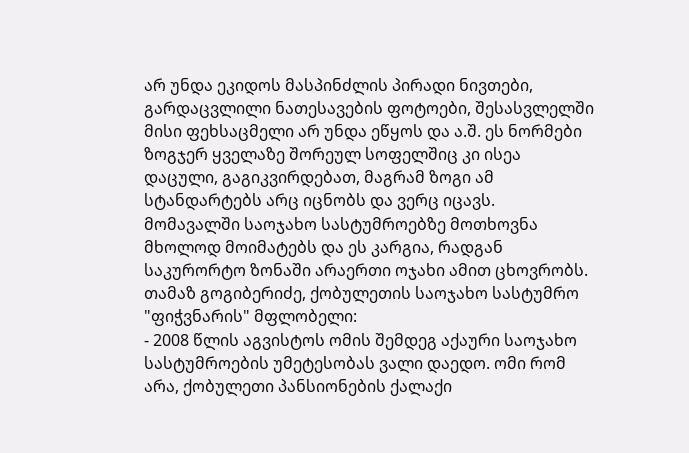არ უნდა ეკიდოს მასპინძლის პირადი ნივთები, გარდაცვლილი ნათესავების ფოტოები, შესასვლელში მისი ფეხსაცმელი არ უნდა ეწყოს და ა.შ. ეს ნორმები ზოგჯერ ყველაზე შორეულ სოფელშიც კი ისეა დაცული, გაგიკვირდებათ, მაგრამ ზოგი ამ სტანდარტებს არც იცნობს და ვერც იცავს. მომავალში საოჯახო სასტუმროებზე მოთხოვნა მხოლოდ მოიმატებს და ეს კარგია, რადგან საკურორტო ზონაში არაერთი ოჯახი ამით ცხოვრობს.
თამაზ გოგიბერიძე, ქობულეთის საოჯახო სასტუმრო "ფიჭვნარის" მფლობელი:
- 2008 წლის აგვისტოს ომის შემდეგ აქაური საოჯახო სასტუმროების უმეტესობას ვალი დაედო. ომი რომ არა, ქობულეთი პანსიონების ქალაქი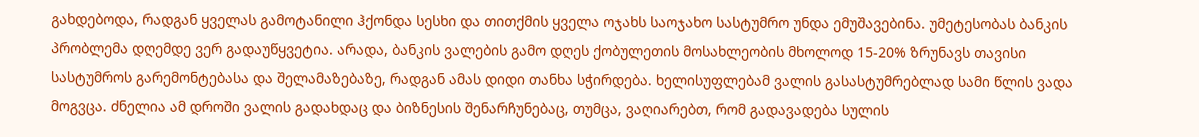გახდებოდა, რადგან ყველას გამოტანილი ჰქონდა სესხი და თითქმის ყველა ოჯახს საოჯახო სასტუმრო უნდა ემუშავებინა. უმეტესობას ბანკის პრობლემა დღემდე ვერ გადაუწყვეტია. არადა, ბანკის ვალების გამო დღეს ქობულეთის მოსახლეობის მხოლოდ 15-20% ზრუნავს თავისი სასტუმროს გარემონტებასა და შელამაზებაზე, რადგან ამას დიდი თანხა სჭირდება. ხელისუფლებამ ვალის გასასტუმრებლად სამი წლის ვადა მოგვცა. ძნელია ამ დროში ვალის გადახდაც და ბიზნესის შენარჩუნებაც, თუმცა, ვაღიარებთ, რომ გადავადება სულის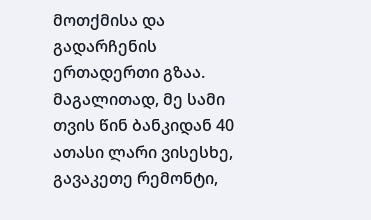მოთქმისა და გადარჩენის ერთადერთი გზაა. მაგალითად, მე სამი თვის წინ ბანკიდან 40 ათასი ლარი ვისესხე, გავაკეთე რემონტი,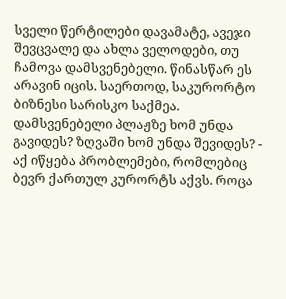სველი წერტილები დავამატე, ავეჯი შევცვალე და ახლა ველოდები, თუ ჩამოვა დამსვენებელი. წინასწარ ეს არავინ იცის. საერთოდ, საკურორტო ბიზნესი სარისკო საქმეა. დამსვენებელი პლაჟზე ხომ უნდა გავიდეს? ზღვაში ხომ უნდა შევიდეს? - აქ იწყება პრობლემები, რომლებიც ბევრ ქართულ კურორტს აქვს. როცა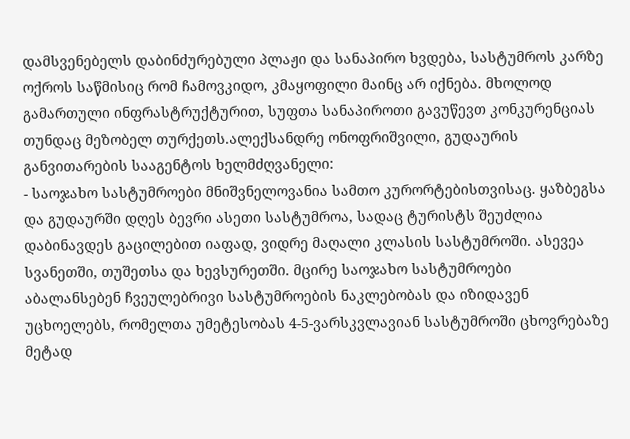დამსვენებელს დაბინძურებული პლაჟი და სანაპირო ხვდება, სასტუმროს კარზე ოქროს საწმისიც რომ ჩამოვკიდო, კმაყოფილი მაინც არ იქნება. მხოლოდ გამართული ინფრასტრუქტურით, სუფთა სანაპიროთი გავუწევთ კონკურენციას თუნდაც მეზობელ თურქეთს.ალექსანდრე ონოფრიშვილი, გუდაურის განვითარების სააგენტოს ხელმძღვანელი:
- საოჯახო სასტუმროები მნიშვნელოვანია სამთო კურორტებისთვისაც. ყაზბეგსა და გუდაურში დღეს ბევრი ასეთი სასტუმროა, სადაც ტურისტს შეუძლია დაბინავდეს გაცილებით იაფად, ვიდრე მაღალი კლასის სასტუმროში. ასევეა სვანეთში, თუშეთსა და ხევსურეთში. მცირე საოჯახო სასტუმროები აბალანსებენ ჩვეულებრივი სასტუმროების ნაკლებობას და იზიდავენ უცხოელებს, რომელთა უმეტესობას 4-5-ვარსკვლავიან სასტუმროში ცხოვრებაზე მეტად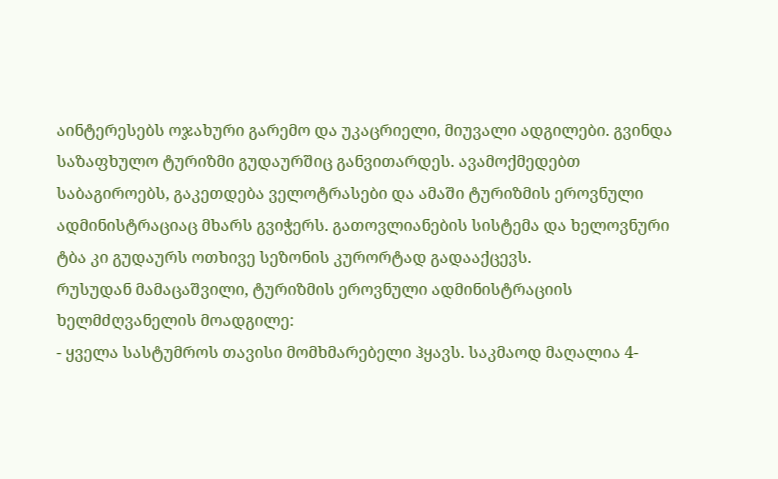აინტერესებს ოჯახური გარემო და უკაცრიელი, მიუვალი ადგილები. გვინდა საზაფხულო ტურიზმი გუდაურშიც განვითარდეს. ავამოქმედებთ საბაგიროებს, გაკეთდება ველოტრასები და ამაში ტურიზმის ეროვნული ადმინისტრაციაც მხარს გვიჭერს. გათოვლიანების სისტემა და ხელოვნური ტბა კი გუდაურს ოთხივე სეზონის კურორტად გადააქცევს.
რუსუდან მამაცაშვილი, ტურიზმის ეროვნული ადმინისტრაციის ხელმძღვანელის მოადგილე:
- ყველა სასტუმროს თავისი მომხმარებელი ჰყავს. საკმაოდ მაღალია 4-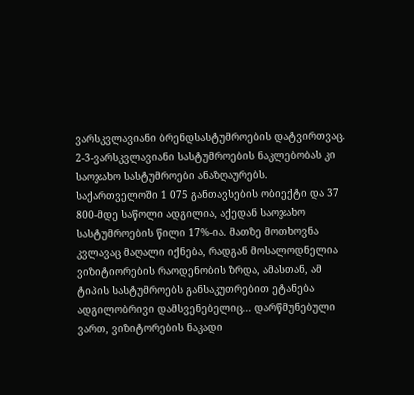ვარსკვლავიანი ბრენდსასტუმროების დატვირთვაც. 2-3-ვარსკვლავიანი სასტუმროების ნაკლებობას კი საოჯახო სასტუმროები ანაზღაურებს. საქართველოში 1 075 განთავსების ობიექტი და 37 800-მდე საწოლი ადგილია, აქედან საოჯახო სასტუმროების წილი 17%-ია. მათზე მოთხოვნა კვლავაც მაღალი იქნება, რადგან მოსალოდნელია ვიზიტიორების რაოდენობის ზრდა, ამასთან, ამ ტიპის სასტუმროებს განსაკუთრებით ეტანება ადგილობრივი დამსვენებელიც... დარწმუნებული ვართ, ვიზიტორების ნაკადი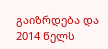გაიზრდება და 2014 წელს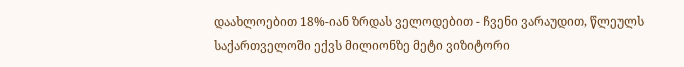დაახლოებით 18%-იან ზრდას ველოდებით - ჩვენი ვარაუდით, წლეულს საქართველოში ექვს მილიონზე მეტი ვიზიტორი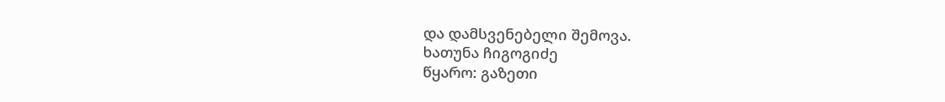და დამსვენებელი შემოვა.
ხათუნა ჩიგოგიძე
წყარო: გაზეთი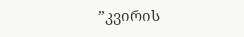”კვირის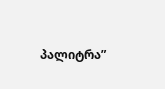პალიტრა”